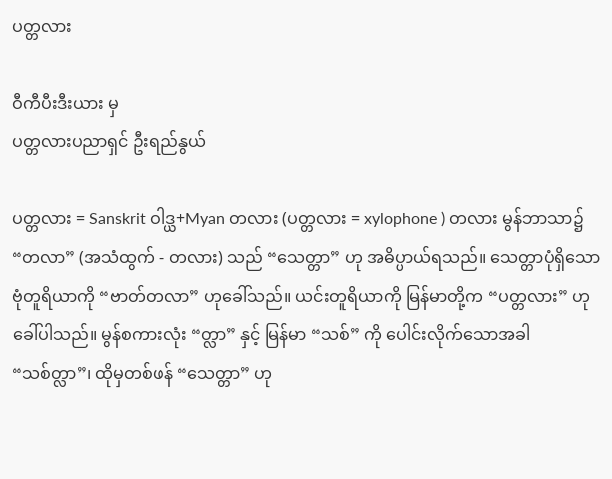ပတ္တလား

ဝီကီပီးဒီးယား မှ
ပတ္တလားပညာရှင် ဦးရည်နွယ်

ပတ္တလား = Sanskrit ဝါဒ္ယ+Myan တလား (ပတ္တလား = xylophone ) တလား မွန်ဘာသာ၌ “တလာ” (အသံထွက် - တလား) သည် “သေတ္တာ” ဟု အဓိပ္ပာယ်ရသည်။ သေတ္တာပုံရှိသော ဗုံတူရိယာကို “ဗာတ်တလာ” ဟုခေါ်သည်။ ယင်းတူရိယာကို မြန်မာတို့က “ပတ္တလား” ဟု ခေါ်ပါသည်။ မွန်စကားလုံး “တ္လာ” နှင့် မြန်မာ “သစ်” ကို ပေါင်းလိုက်သောအခါ “သစ်တ္လာ”၊ ထိုမှတစ်ဖန် “သေတ္တာ” ဟု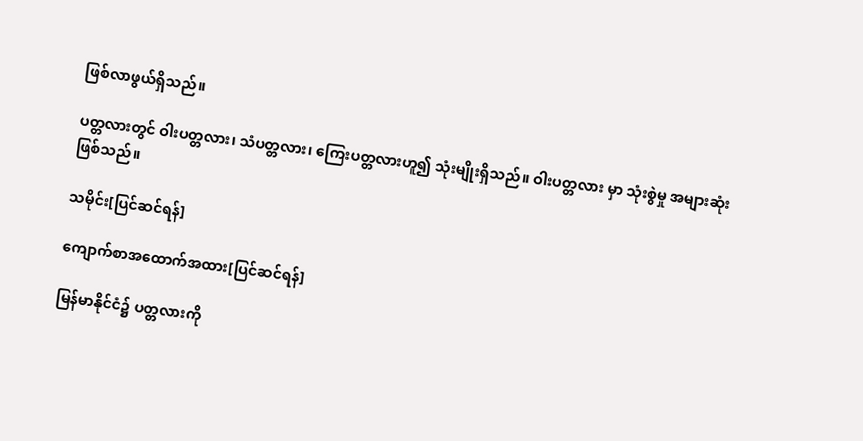ဖြစ်လာဖွယ်ရှိသည်။

ပတ္တလားတွင် ဝါးပတ္တလား၊ သံပတ္တလား၊ ကြေးပတ္တလားဟူ၍ သုံးမျိုးရှိသည်။ ဝါးပတ္တလား မှာ သုံးစွဲမှု အများဆုံးဖြစ်သည်။

သမိုင်း[ပြင်ဆင်ရန်]

ကျောက်စာအထောက်အထား[ပြင်ဆင်ရန်]

မြန်မာနိုင်ငံ၌ ပတ္တလားကို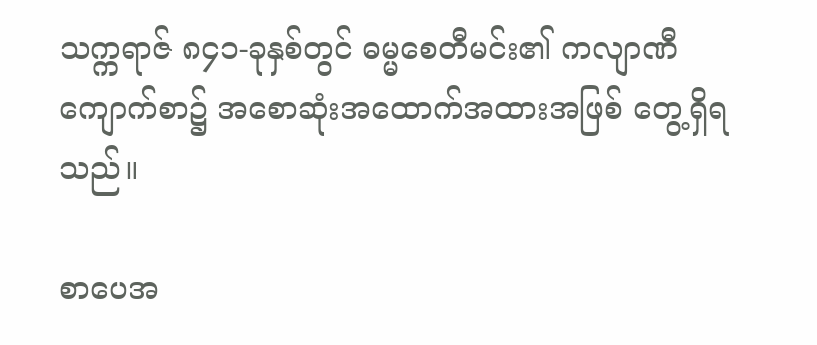သက္ကရာဇ် ၈၄၁-ခုနှစ်တွင် ဓမ္မစေတီမင်း၏ ကလျာဏီကျောက်စာ၌ အစောဆုံးအထောက်အထားအဖြစ် တွေ့ရှိရသည်။

စာပေအ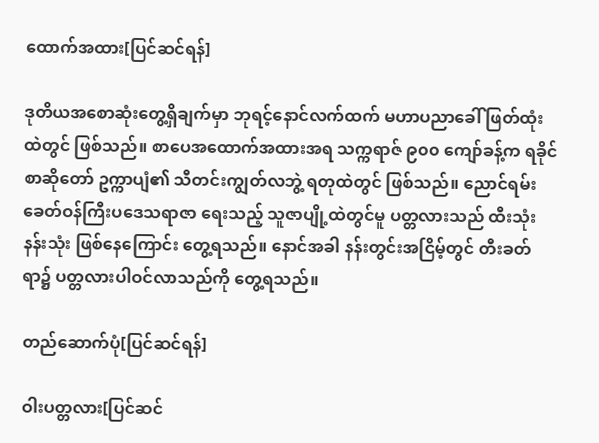ထောက်အထား[ပြင်ဆင်ရန်]

ဒုတိယအစောဆုံးတွေ့ရှိချက်မှာ ဘုရင့်နောင်လက်ထက် မဟာပညာခေါ် ဖြတ်ထုံးထဲတွင် ဖြစ်သည်။ စာပေအထောက်အထားအရ သက္ကရာဇ် ၉၀၀ ကျော်ခန့်က ရခိုင်စာဆိုတော် ဥက္ကာပျံ၏ သီတင်းကျွတ်လဘွဲ့ ရတုထဲတွင် ဖြစ်သည်။ ညောင်ရမ်းခေတ်ဝန်ကြီးပဒေသရာဇာ ရေးသည့် သူဇာပျို့ထဲတွင်မူ ပတ္တလားသည် ထီးသုံးနန်းသုံး ဖြစ်နေကြောင်း တွေ့ရသည်။ နောင်အခါ နန်းတွင်းအငြိမ့်တွင် တီးခတ်ရာ၌ ပတ္တလားပါဝင်လာသည်ကို တွေ့ရသည်။

တည်ဆောက်ပုံ[ပြင်ဆင်ရန်]

ဝါးပတ္တလား[ပြင်ဆင်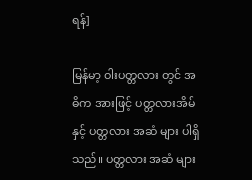ရန်]

မြန်မာ့ ဝါးပတ္တလား တွင် အဓိက အားဖြင့် ပတ္တလားအိမ် နှင့် ပတ္တလား အဆံ များ ပါရှိသည်။ ပတ္တလား အဆံ များ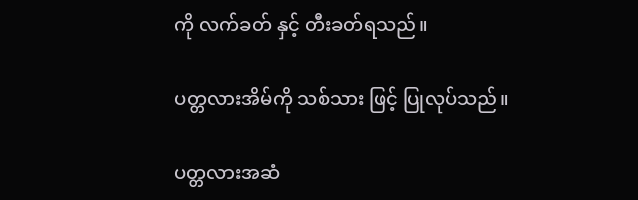ကို လက်ခတ် နှင့် တီးခတ်ရသည်။

ပတ္တလားအိမ်ကို သစ်သား ဖြင့် ပြုလုပ်သည်။

ပတ္တလားအဆံ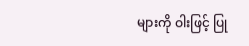များကို ဝါးဖြင့် ပြု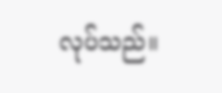လုပ်သည်။